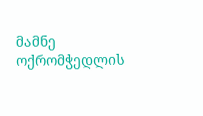მამნე ოქრომჭედლის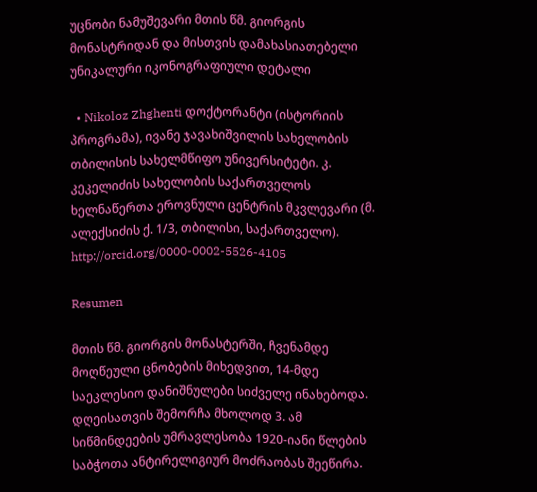უცნობი ნამუშევარი მთის წმ. გიორგის მონასტრიდან და მისთვის დამახასიათებელი უნიკალური იკონოგრაფიული დეტალი

  • Nikoloz Zhghenti დოქტორანტი (ისტორიის პროგრამა), ივანე ჯავახიშვილის სახელობის თბილისის სახელმწიფო უნივერსიტეტი. კ. კეკელიძის სახელობის საქართველოს ხელნაწერთა ეროვნული ცენტრის მკვლევარი (მ. ალექსიძის ქ. 1/3, თბილისი, საქართველო). http://orcid.org/0000-0002-5526-4105

Resumen

მთის წმ. გიორგის მონასტერში, ჩვენამდე მოღწეული ცნობების მიხედვით, 14-მდე საეკლესიო დანიშნულები სიძველე ინახებოდა. დღეისათვის შემორჩა მხოლოდ 3. ამ სიწმინდეების უმრავლესობა 1920-იანი წლების საბჭოთა ანტირელიგიურ მოძრაობას შეეწირა.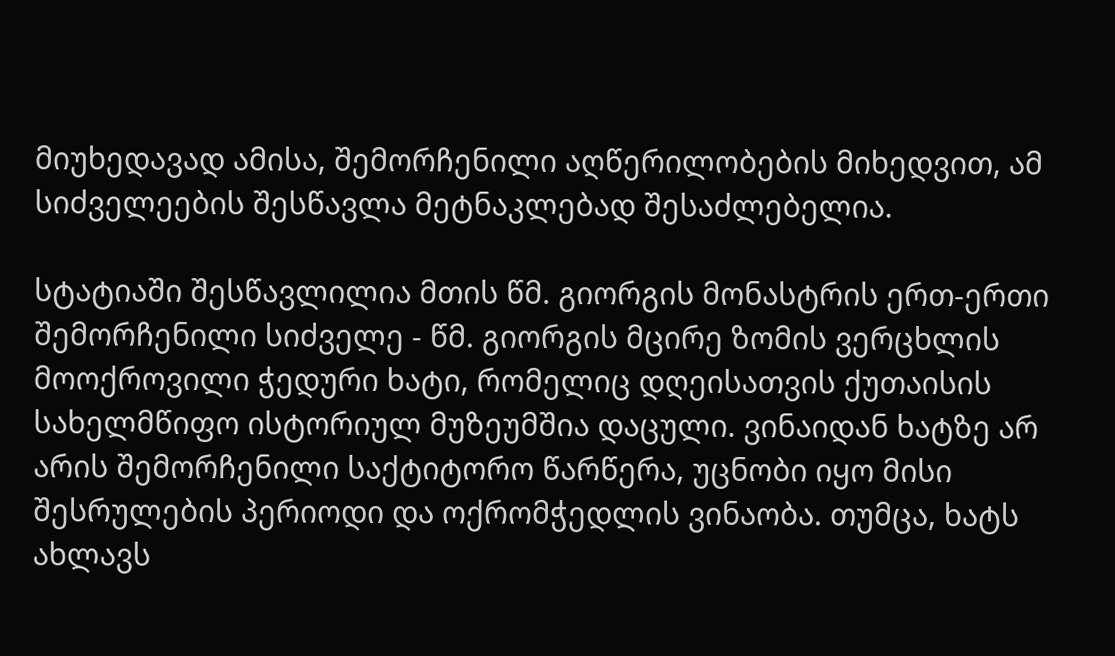მიუხედავად ამისა, შემორჩენილი აღწერილობების მიხედვით, ამ სიძველეების შესწავლა მეტნაკლებად შესაძლებელია.

სტატიაში შესწავლილია მთის წმ. გიორგის მონასტრის ერთ-ერთი შემორჩენილი სიძველე - წმ. გიორგის მცირე ზომის ვერცხლის მოოქროვილი ჭედური ხატი, რომელიც დღეისათვის ქუთაისის სახელმწიფო ისტორიულ მუზეუმშია დაცული. ვინაიდან ხატზე არ არის შემორჩენილი საქტიტორო წარწერა, უცნობი იყო მისი შესრულების პერიოდი და ოქრომჭედლის ვინაობა. თუმცა, ხატს ახლავს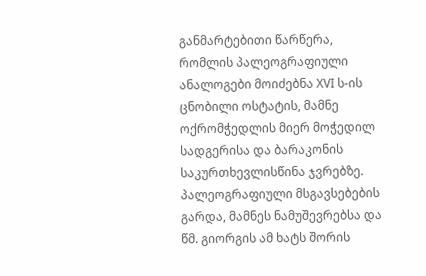განმარტებითი წარწერა, რომლის პალეოგრაფიული ანალოგები მოიძებნა XVI ს-ის ცნობილი ოსტატის, მამნე ოქრომჭედლის მიერ მოჭედილ სადგერისა და ბარაკონის საკურთხევლისწინა ჯვრებზე. პალეოგრაფიული მსგავსებების გარდა, მამნეს ნამუშევრებსა და წმ. გიორგის ამ ხატს შორის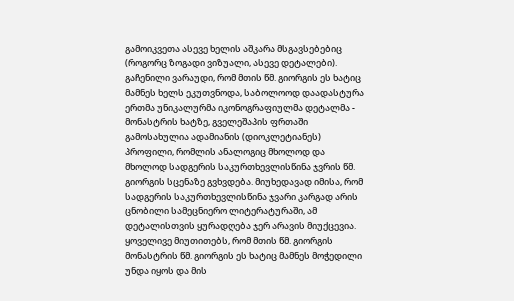გამოიკვეთა ასევე ხელის აშკარა მსგავსებებიც (როგორც ზოგადი ვიზუალი, ასევე დეტალები). გაჩენილი ვარაუდი, რომ მთის წმ. გიორგის ეს ხატიც მამნეს ხელს ეკუთვნოდა, საბოლოოდ დაადასტურა ერთმა უნიკალურმა იკონოგრაფიულმა დეტალმა - მონასტრის ხატზე, გველეშაპის ფრთაში გამოსახულია ადამიანის (დიოკლეტიანეს) პროფილი, რომლის ანალოგიც მხოლოდ და მხოლოდ სადგერის საკურთხევლისწინა ჯვრის წმ. გიორგის სცენაზე გვხვდება. მიუხედავად იმისა, რომ  სადგერის საკურთხევლისწინა ჯვარი კარგად არის ცნობილი სამეცნიერო ლიტერატურაში, ამ დეტალისთვის ყურადღება ჯერ არავის მიუქცევია. ყოველივე მიუთითებს, რომ მთის წმ. გიორგის მონასტრის წმ. გიორგის ეს ხატიც მამნეს მოჭედილი უნდა იყოს და მის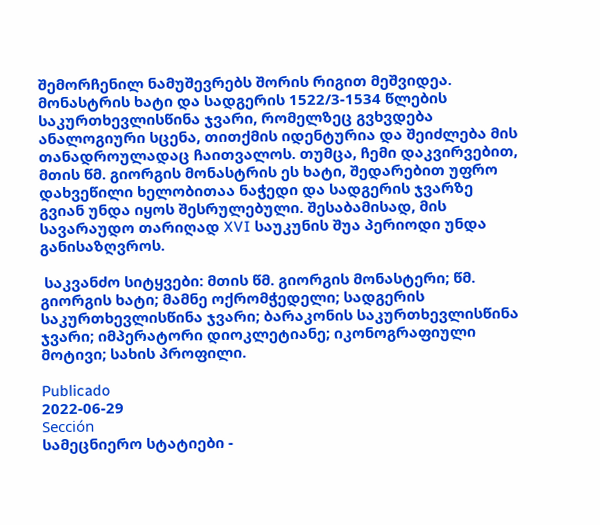შემორჩენილ ნამუშევრებს შორის რიგით მეშვიდეა. მონასტრის ხატი და სადგერის 1522/3-1534 წლების საკურთხევლისწინა ჯვარი, რომელზეც გვხვდება ანალოგიური სცენა, თითქმის იდენტურია და შეიძლება მის თანადროულადაც ჩაითვალოს. თუმცა, ჩემი დაკვირვებით, მთის წმ. გიორგის მონასტრის ეს ხატი, შედარებით უფრო დახვეწილი ხელობითაა ნაჭედი და სადგერის ჯვარზე გვიან უნდა იყოს შესრულებული. შესაბამისად, მის სავარაუდო თარიღად XVI საუკუნის შუა პერიოდი უნდა განისაზღვროს.

 საკვანძო სიტყვები: მთის წმ. გიორგის მონასტერი; წმ. გიორგის ხატი; მამნე ოქრომჭედელი; სადგერის საკურთხევლისწინა ჯვარი; ბარაკონის საკურთხევლისწინა ჯვარი; იმპერატორი დიოკლეტიანე; იკონოგრაფიული მოტივი; სახის პროფილი.

Publicado
2022-06-29
Sección
სამეცნიერო სტატიები -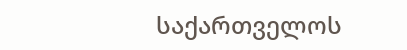საქართველოს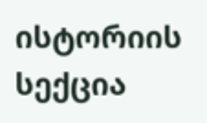ისტორიის სექცია